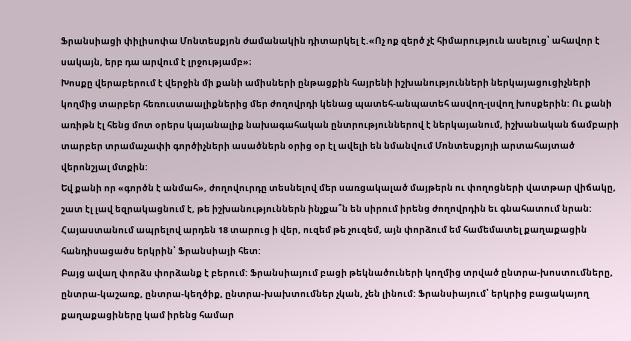Ֆրանսիացի փիլիսոփա Մոնտեսքյոն ժամանակին դիտարկել է.«Ոչ ոք զերծ չէ հիմարություն ասելուց՝ ահավոր է սակայն, երբ դա արվում է լրջությամբ»։
Խոսքը վերաբերում է վերջին մի քանի ամիսների ընթացքին հայրենի իշխանությունների ներկայացուցիչների կողմից տարբեր հեռուստաալիքներից մեր ժողովրդի կենաց պատեհ-անպատեհ ասվող-լսվող խոսքերին: Ու քանի առիթն էլ հենց մոտ օրերս կայանալիք նախագահական ընտրություններով է ներկայանում, իշխանական ճամբարի տարբեր տրամաչափի գործիչների ասածներն օրից օր էլ ավելի են նմանվում Մոնտեսքյոյի արտահայտած վերոնշյալ մտքին:
Եվ քանի որ «գործն է անմահ», ժողովուրդը տեսնելով մեր սառցակալած մայթերն ու փողոցների վատթար վիճակը, շատ էլ լավ եզրակացնում է, թե իշխանություններն ինչքա՞ն են սիրում իրենց ժողովրդին եւ գնահատում նրան:
Հայաստանում ապրելով արդեն 18 տարուց ի վեր, ուզեմ թե չուզեմ, այն փորձում եմ համեմատել քաղաքացին հանդիսացածս երկրին՝ Ֆրանսիայի հետ:
Բայց ավաղ փորձս փորձանք է բերում: Ֆրանսիայում բացի թեկնածուների կողմից տրված ընտրա-խոստումները, ընտրա-կաշառք, ընտրա-կեղծիք, ընտրա-խախտումներ չկան, չեն լինում: Ֆրանսիայում՝ երկրից բացակայող քաղաքացիները կամ իրենց համար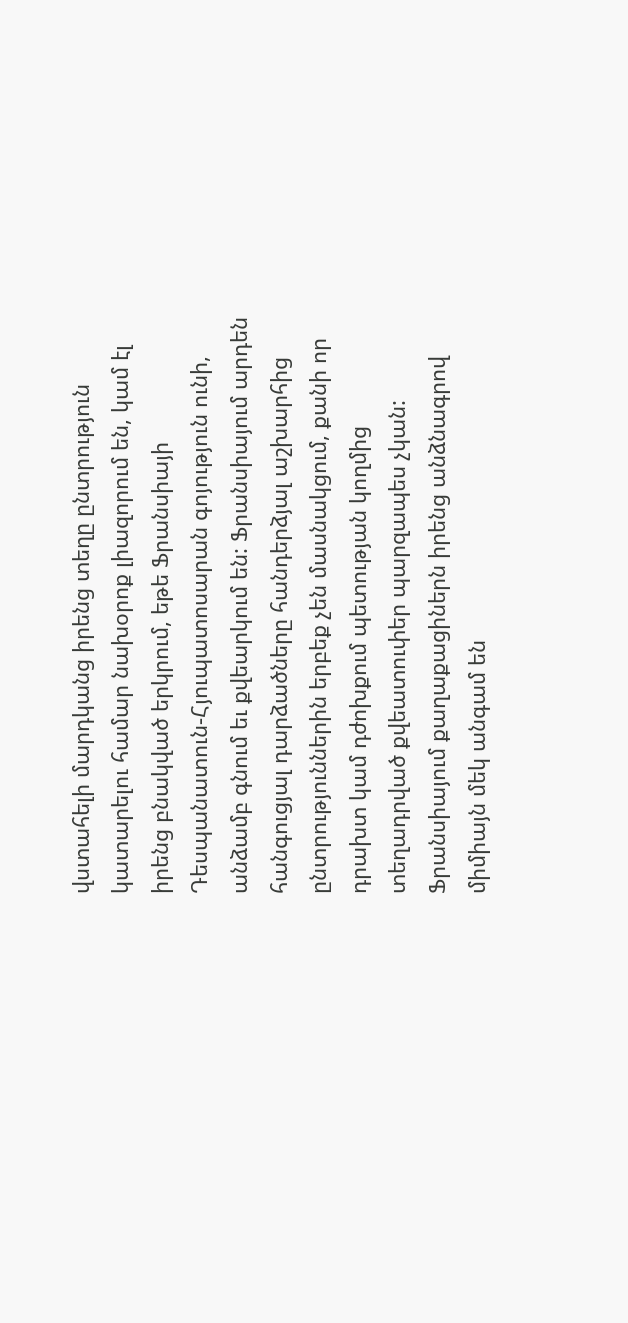վստահելի մարդկանց իրենց տեղը ընտրություն կատարելու համար նախօրոք լիազորում են, կամ էլ իրենց բնակված երկրում, եթե Ֆրանսիայի Դեսպանատուն-Հյուպատոսարան գոյություն ունի, անձամբ գնում եւ քվեարկում են: Ֆրանսիայում արդեն հանգուցյալ դարձածները հանդերձյալ աշխարհից ընտրություններին երբեք չեն մասնակցում, քանի որ դրախտ կամ դժոխքում պետության կողմից տեղադրված քվեատուփեր պարզապես չկան: Ֆրանսիայում քաղաքացիներն իրենց անձնագրով միմիայն մեկ անգամ են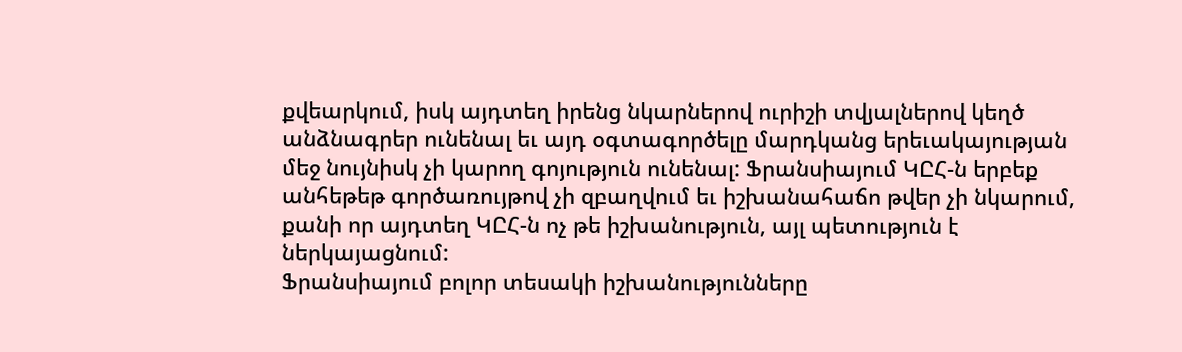քվեարկում, իսկ այդտեղ իրենց նկարներով ուրիշի տվյալներով կեղծ անձնագրեր ունենալ եւ այդ օգտագործելը մարդկանց երեւակայության մեջ նույնիսկ չի կարող գոյություն ունենալ: Ֆրանսիայում ԿԸՀ-ն երբեք անհեթեթ գործառույթով չի զբաղվում եւ իշխանահաճո թվեր չի նկարում, քանի որ այդտեղ ԿԸՀ-ն ոչ թե իշխանություն, այլ պետություն է ներկայացնում:
Ֆրանսիայում բոլոր տեսակի իշխանությունները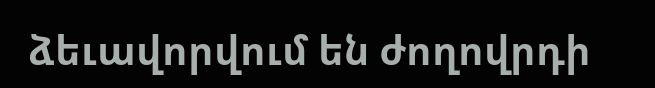ձեւավորվում են ժողովրդի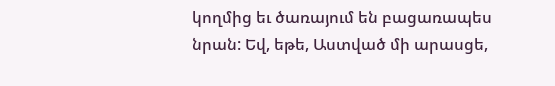կողմից եւ ծառայում են բացառապես նրան: Եվ, եթե, Աստված մի արասցե,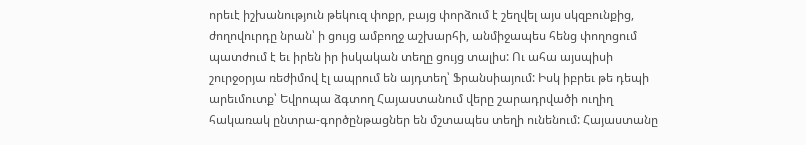որեւէ իշխանություն թեկուզ փոքր, բայց փորձում է շեղվել այս սկզբունքից, ժողովուրդը նրան՝ ի ցույց ամբողջ աշխարհի, անմիջապես հենց փողոցում պատժում է եւ իրեն իր իսկական տեղը ցույց տալիս: Ու ահա այսպիսի շուրջօրյա ռեժիմով էլ ապրում են այդտեղ՝ Ֆրանսիայում: Իսկ իբրեւ թե դեպի արեւմուտք՝ Եվրոպա ձգտող Հայաստանում վերը շարադրվածի ուղիղ հակառակ ընտրա-գործընթացներ են մշտապես տեղի ունենում: Հայաստանը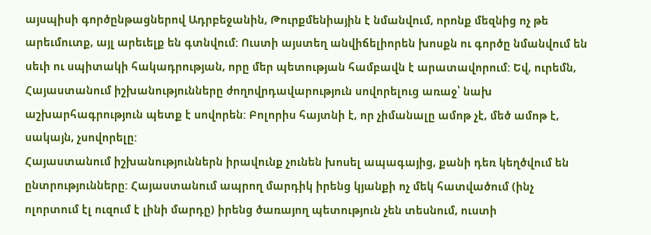այսպիսի գործընթացներով Ադրբեջանին, Թուրքմենիային է նմանվում, որոնք մեզնից ոչ թե արեւմուտք, այլ արեւելք են գտնվում: Ուստի այստեղ անվիճելիորեն խոսքն ու գործը նմանվում են սեւի ու սպիտակի հակադրության, որը մեր պետության համբավն է արատավորում: Եվ, ուրեմն, Հայաստանում իշխանությունները ժողովրդավարություն սովորելուց առաջ՝ նախ աշխարհագրություն պետք է սովորեն: Բոլորիս հայտնի է, որ չիմանալը ամոթ չէ, մեծ ամոթ է, սակայն, չսովորելը:
Հայաստանում իշխանություններն իրավունք չունեն խոսել ապագայից, քանի դեռ կեղծվում են ընտրությունները: Հայաստանում ապրող մարդիկ իրենց կյանքի ոչ մեկ հատվածում (ինչ ոլորտում էլ ուզում է լինի մարդը) իրենց ծառայող պետություն չեն տեսնում, ուստի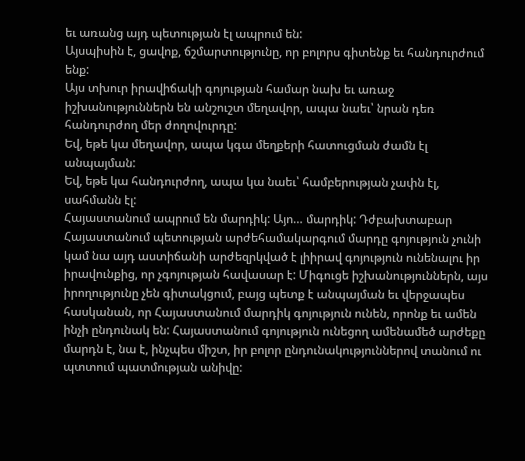եւ առանց այդ պետության էլ ապրում են:
Այսպիսին է, ցավոք, ճշմարտությունը, որ բոլորս գիտենք եւ հանդուրժում ենք:
Այս տխուր իրավիճակի գոյության համար նախ եւ առաջ իշխանություններն են անշուշտ մեղավոր, ապա նաեւ՝ նրան դեռ հանդուրժող մեր ժողովուրդը:
Եվ, եթե կա մեղավոր, ապա կգա մեղքերի հատուցման ժամն էլ անպայման:
Եվ, եթե կա հանդուրժող, ապա կա նաեւ՝ համբերության չափն էլ, սահմանն էլ:
Հայաստանում ապրում են մարդիկ: Այո… մարդիկ: Դժբախտաբար Հայաստանում պետության արժեհամակարգում մարդը գոյություն չունի կամ նա այդ աստիճանի արժեզրկված է լիիրավ գոյություն ունենալու իր իրավունքից, որ չգոյության հավասար է: Միգուցե իշխանություններն, այս իրողությունը չեն գիտակցում, բայց պետք է անպայման եւ վերջապես հասկանան, որ Հայաստանում մարդիկ գոյություն ունեն, որոնք եւ ամեն ինչի ընդունակ են: Հայաստանում գոյություն ունեցող ամենամեծ արժեքը մարդն է, նա է, ինչպես միշտ, իր բոլոր ընդունակություններով տանում ու պտտում պատմության անիվը: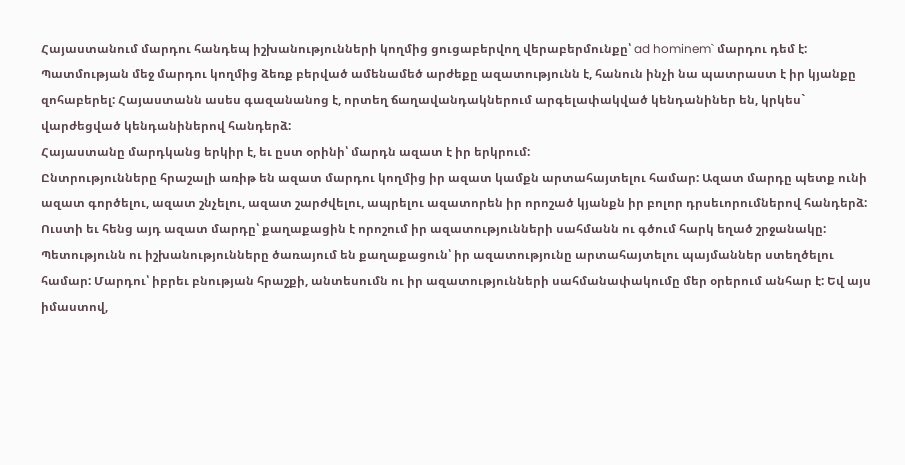Հայաստանում մարդու հանդեպ իշխանությունների կողմից ցուցաբերվող վերաբերմունքը՝ ad hominem` մարդու դեմ է: Պատմության մեջ մարդու կողմից ձեռք բերված ամենամեծ արժեքը ազատությունն է, հանուն ինչի նա պատրաստ է իր կյանքը զոհաբերել: Հայաստանն ասես գազանանոց է, որտեղ ճաղավանդակներում արգելափակված կենդանիներ են, կրկես` վարժեցված կենդանիներով հանդերձ:
Հայաստանը մարդկանց երկիր է, եւ ըստ օրինի՝ մարդն ազատ է իր երկրում:
Ընտրությունները հրաշալի առիթ են ազատ մարդու կողմից իր ազատ կամքն արտահայտելու համար: Ազատ մարդը պետք ունի ազատ գործելու, ազատ շնչելու, ազատ շարժվելու, ապրելու ազատորեն իր որոշած կյանքն իր բոլոր դրսեւորումներով հանդերձ: Ուստի եւ հենց այդ ազատ մարդը՝ քաղաքացին է որոշում իր ազատությունների սահմանն ու գծում հարկ եղած շրջանակը: Պետությունն ու իշխանությունները ծառայում են քաղաքացուն՝ իր ազատությունը արտահայտելու պայմաններ ստեղծելու համար: Մարդու՝ իբրեւ բնության հրաշքի, անտեսումն ու իր ազատությունների սահմանափակումը մեր օրերում անհար է: Եվ այս իմաստով,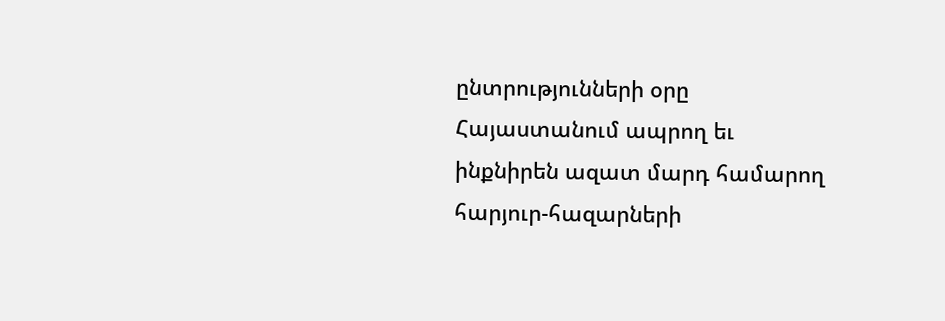ընտրությունների օրը Հայաստանում ապրող եւ ինքնիրեն ազատ մարդ համարող հարյուր-հազարների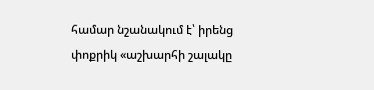համար նշանակում է՝ իրենց փոքրիկ «աշխարհի շալակը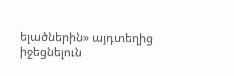ելածներին» այդտեղից իջեցնելուն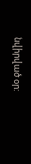նվիրված օր: